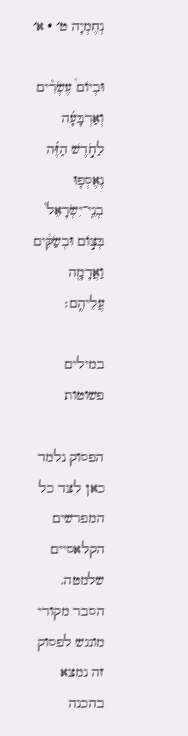נְחֶמְיָה ט׳ · א׳

וּבְיוֹם֩ עֶשְׂרִ֨ים וְאַרְבָּעָ֜ה לַחֹ֣דֶשׁ הַזֶּ֗ה נֶאֶסְפ֤וּ בְנֵֽי־יִשְׂרָאֵל֙ בְּצ֣וֹם וּבְשַׂקִּ֔ים וַאֲדָמָ֖ה עֲלֵיהֶֽם׃

במילים פשוטות

הפסוק נלמד כאן לצד כל המפרשים הקלאסיים שלמטה. הסבר מקורי מונגש לפסוק זה נמצא בהכנה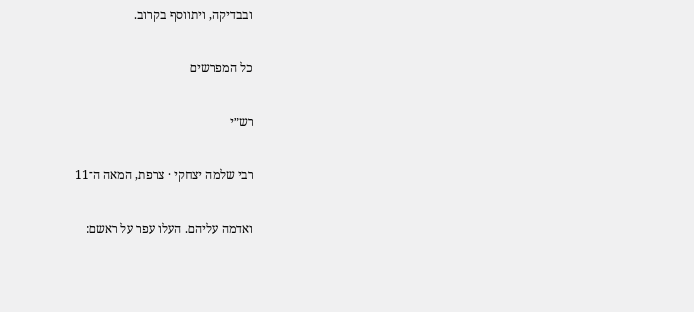ובבדיקה, ויתווסף בקרוב.

כל המפרשים

רש״י

רבי שלמה יצחקי · צרפת, המאה ה־11

ואדמה עליהם. העלו עפר על ראשם: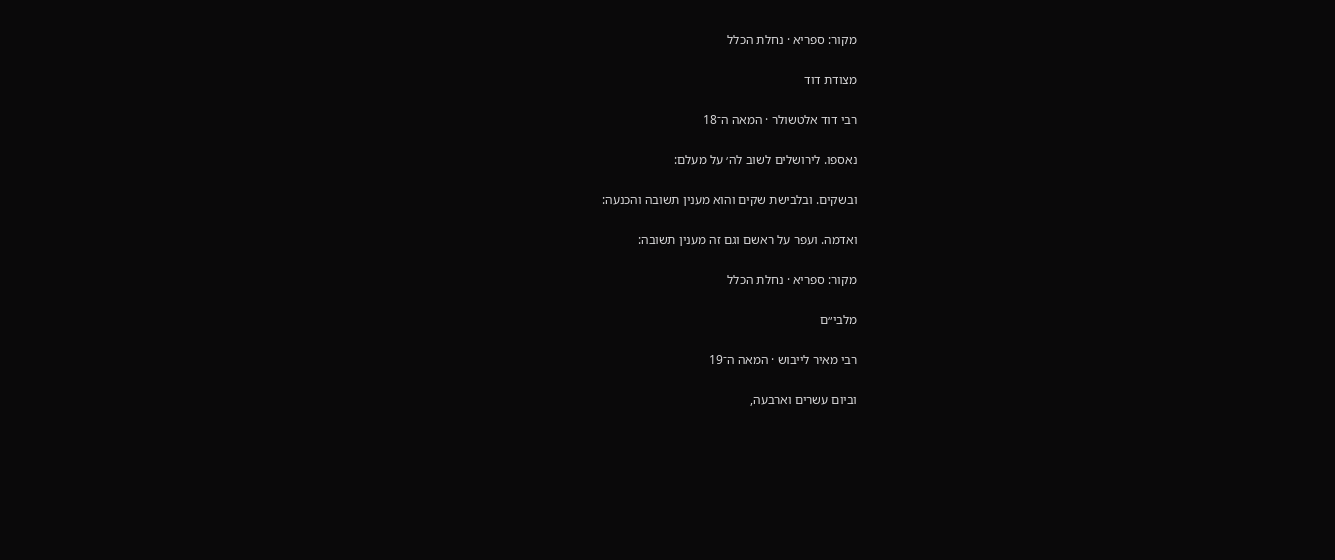מקור: ספריא · נחלת הכלל

מצודת דוד

רבי דוד אלטשולר · המאה ה־18

נאספו. לירושלים לשוב לה׳ על מעלם:

ובשקים. ובלבישת שקים והוא מענין תשובה והכנעה:

ואדמה. ועפר על ראשם וגם זה מענין תשובה:

מקור: ספריא · נחלת הכלל

מלבי״ם

רבי מאיר לייבוש · המאה ה־19

וביום עשרים וארבעה,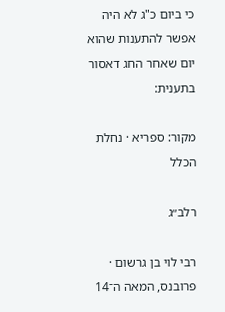כי ביום כ"ג לא היה אפשר להתענות שהוא יום שאחר החג דאסור בתענית:

מקור: ספריא · נחלת הכלל

רלב״ג

רבי לוי בן גרשום · פרובנס, המאה ה־14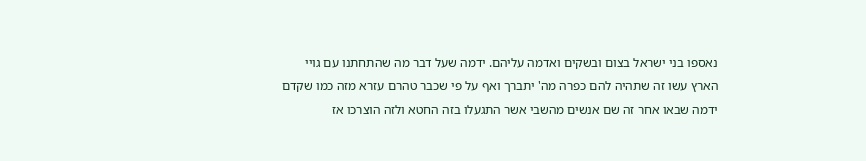נאספו בני ישראל בצום ובשקים ואדמה עליהם. ידמה שעל דבר מה שהתחתנו עם גויי הארץ עשו זה שתהיה להם כפרה מה' יתברך ואף על פי שכבר טהרם עזרא מזה כמו שקדם ידמה שבאו אחר זה שם אנשים מהשבי אשר התגעלו בזה החטא ולזה הוצרכו אז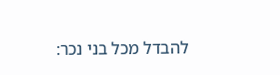להבדל מכל בני נכר: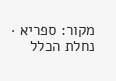מקור: ספריא · נחלת הכלל